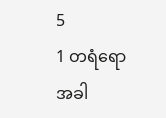5
1 တရံရောအခါ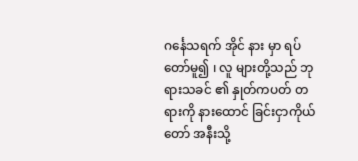ဂင်္နေသရက် အိုင် နား မှာ ရပ် တော်မူ၍ ၊ လူ များတို့သည် ဘုရားသခင် ၏ နှုတ်ကပတ် တရားကို နားထောင် ခြင်းငှာကိုယ်တော် အနီးသို့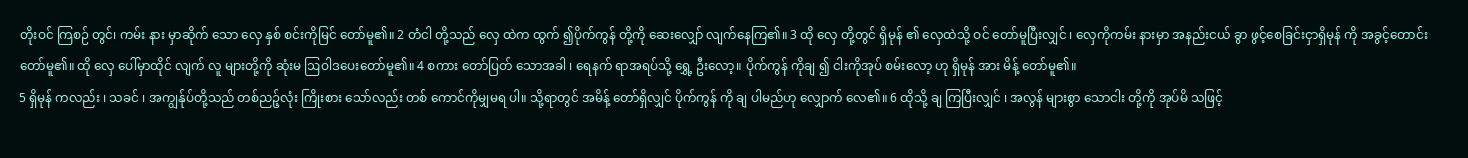တိုးဝင် ကြစဉ် တွင်၊ ကမ်း နား မှာဆိုက် သော လှေ နှစ် စင်းကိုမြင် တော်မူ၏။ 2 တံငါ တို့သည် လှေ ထဲက ထွက် ၍ပိုက်ကွန် တို့ကို ဆေးလျှော် လျက်နေကြ၏။ 3 ထို လှေ တို့တွင် ရှိမုန် ၏ လှေထဲသို့ ဝင် တော်မူပြီးလျှင် ၊ လှေကိုကမ်း နားမှာ အနည်းငယ် ခွာ ဖွင့်စေခြင်းငှာရှိမုန် ကို အခွင့်တောင်း တော်မူ၏။ ထို လှေ ပေါ်မှာထိုင် လျက် လူ များတို့ကို ဆုံးမ ဩဝါဒပေးတော်မူ၏။ 4 စကား တော်ပြတ် သောအခါ ၊ ရေနက် ရာအရပ်သို့ ရွှေ့ ဦးလော့။ ပိုက်ကွန် ကိုချ ၍ ငါးကိုအုပ် စမ်းလော့ ဟု ရှိမုန် အား မိန့် တော်မူ၏။
5 ရှိမုန် ကလည်း ၊ သခင် ၊ အကျွန်ုပ်တို့သည် တစ်ညဉ့်လုံး ကြိုးစား သော်လည်း တစ် ကောင်ကိုမျှမရ ပါ။ သို့ရာတွင် အမိန့် တော်ရှိလျှင် ပိုက်ကွန် ကို ချ ပါမည်ဟု လျှောက် လေ၏။ 6 ထိုသို့ ချ ကြပြီးလျှင် ၊ အလွန် များစွာ သောငါး တို့ကို အုပ်မိ သဖြင့်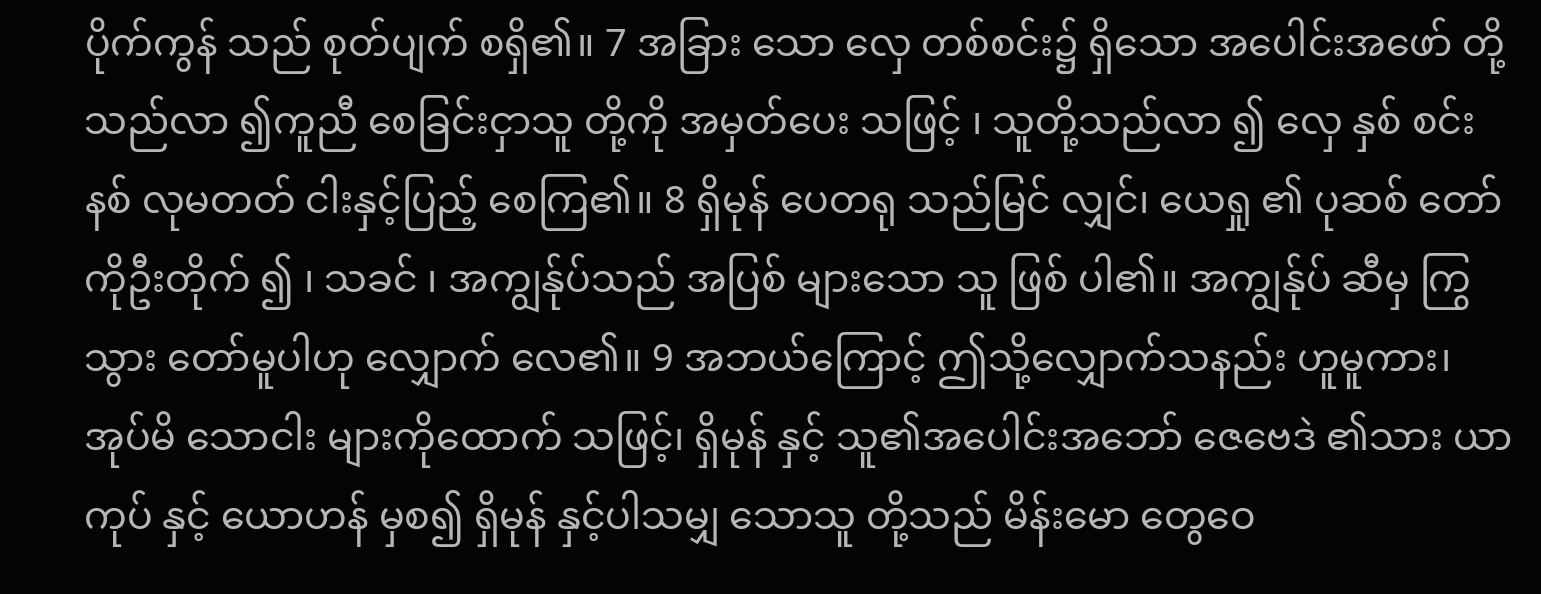ပိုက်ကွန် သည် စုတ်ပျက် စရှိ၏။ 7 အခြား သော လှေ တစ်စင်း၌ ရှိသော အပေါင်းအဖော် တို့သည်လာ ၍ကူညီ စေခြင်းငှာသူ တို့ကို အမှတ်ပေး သဖြင့် ၊ သူတို့သည်လာ ၍ လှေ နှစ် စင်းနစ် လုမတတ် ငါးနှင့်ပြည့် စေကြ၏။ 8 ရှိမုန် ပေတရု သည်မြင် လျှင်၊ ယေရှု ၏ ပုဆစ် တော်ကိုဦးတိုက် ၍ ၊ သခင် ၊ အကျွန်ုပ်သည် အပြစ် များသော သူ ဖြစ် ပါ၏။ အကျွန်ုပ် ဆီမှ ကြွသွား တော်မူပါဟု လျှောက် လေ၏။ 9 အဘယ်ကြောင့် ဤသို့လျှောက်သနည်း ဟူမူကား၊ အုပ်မိ သောငါး များကိုထောက် သဖြင့်၊ ရှိမုန် နှင့် သူ၏အပေါင်းအဘော် ဇေဗေဒဲ ၏သား ယာကုပ် နှင့် ယောဟန် မှစ၍ ရှိမုန် နှင့်ပါသမျှ သောသူ တို့သည် မိန်းမော တွေဝေ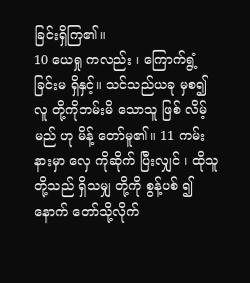ခြင်းရှိကြ၏။
10 ယေရှု ကလည်း ၊ ကြောက်ရွံ့ ခြင်းမ ရှိနှင့်။ သင်သည်ယခု မှစ၍ လူ တို့ကိုဘမ်းမိ သောသူ ဖြစ် လိမ့်မည် ဟု မိန့် တော်မူ၏။ 11 ကမ်း နားမှာ လှေ ကိုဆိုက် ပြီးလျှင် ၊ ထိုသူတို့သည် ရှိသမျှ တို့ကို စွန့်ပစ် ၍ နောက် တော်သို့လိုက်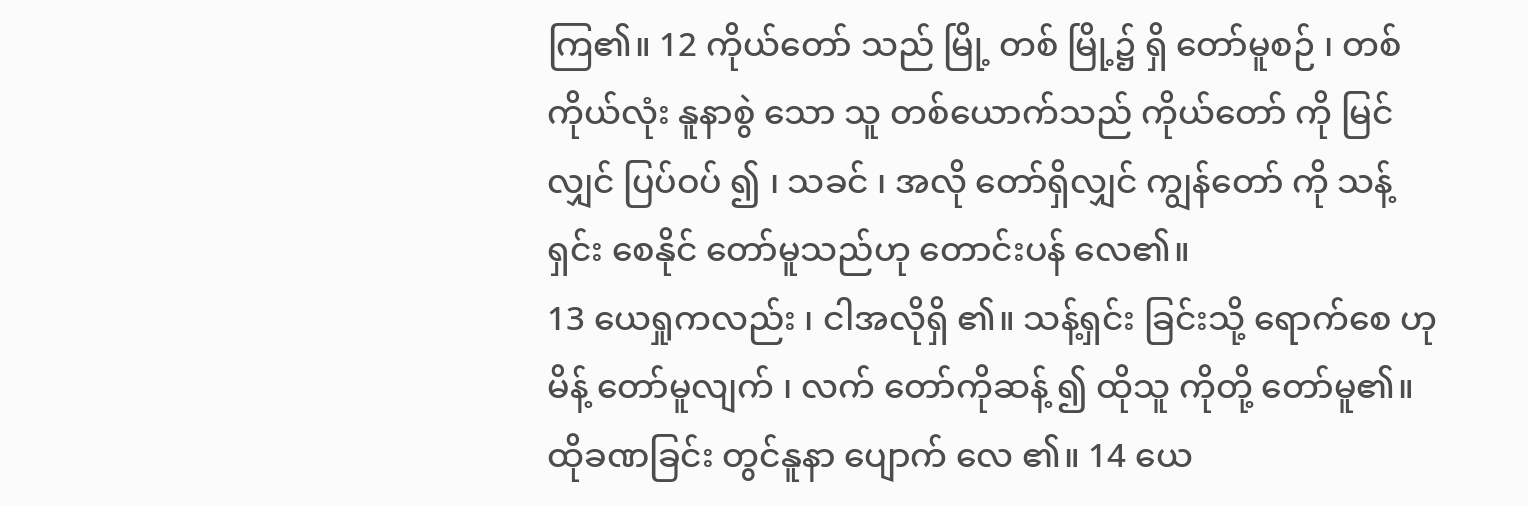ကြ၏။ 12 ကိုယ်တော် သည် မြို့ တစ် မြို့၌ ရှိ တော်မူစဉ် ၊ တစ်ကိုယ်လုံး နူနာစွဲ သော သူ တစ်ယောက်သည် ကိုယ်တော် ကို မြင် လျှင် ပြပ်ဝပ် ၍ ၊ သခင် ၊ အလို တော်ရှိလျှင် ကျွန်တော် ကို သန့်ရှင်း စေနိုင် တော်မူသည်ဟု တောင်းပန် လေ၏။
13 ယေရှုကလည်း ၊ ငါအလိုရှိ ၏။ သန့်ရှင်း ခြင်းသို့ ရောက်စေ ဟုမိန့် တော်မူလျက် ၊ လက် တော်ကိုဆန့် ၍ ထိုသူ ကိုတို့ တော်မူ၏။ ထိုခဏခြင်း တွင်နူနာ ပျောက် လေ ၏။ 14 ယေ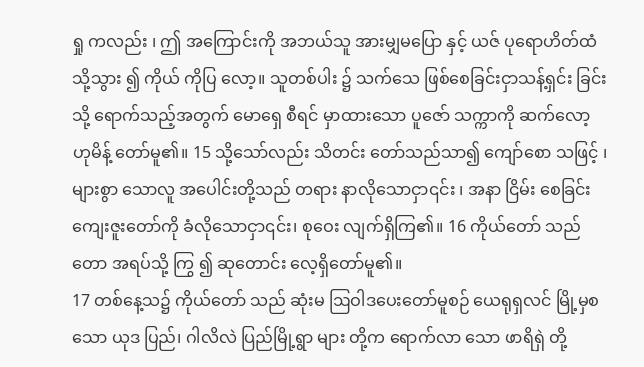ရှု ကလည်း ၊ ဤ အကြောင်းကို အဘယ်သူ အားမျှမပြော နှင့် ယဇ် ပုရောဟိတ်ထံသို့သွား ၍ ကိုယ် ကိုပြ လော့။ သူတစ်ပါး ၌ သက်သေ ဖြစ်စေခြင်းငှာသန့်ရှင်း ခြင်းသို့ ရောက်သည့်အတွက် မောရှေ စီရင် မှာထားသော ပူဇော် သက္ကာကို ဆက်လော့ ဟုမိန့် တော်မူ၏။ 15 သို့သော်လည်း သိတင်း တော်သည်သာ၍ ကျော်စော သဖြင့် ၊ များစွာ သောလူ အပေါင်းတို့သည် တရား နာလိုသောငှာ၎င်း ၊ အနာ ငြိမ်း စေခြင်းကျေးဇူးတော်ကို ခံလိုသောငှာ၎င်း၊ စုဝေး လျက်ရှိကြ၏။ 16 ကိုယ်တော် သည် တော အရပ်သို့ ကြွ ၍ ဆုတောင်း လေ့ရှိတော်မူ၏။
17 တစ်နေ့သ၌ ကိုယ်တော် သည် ဆုံးမ ဩဝါဒပေးတော်မူစဉ် ယေရုရှလင် မြို့မှစသော ယုဒ ပြည်၊ ဂါလိလဲ ပြည်မြို့ရွာ များ တို့က ရောက်လာ သော ဖာရိရှဲ တို့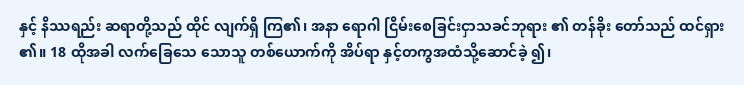နှင့် နိဿရည်း ဆရာတို့သည် ထိုင် လျက်ရှိ ကြ၏၊ အနာ ရောဂါ ငြိမ်းစေခြင်းငှာသခင်ဘုရား ၏ တန်ခိုး တော်သည် ထင်ရှား ၏။ 18 ထိုအခါ လက်ခြေသေ သောသူ တစ်ယောက်ကို အိပ်ရာ နှင့်တကွအထံသို့ဆောင်ခဲ့ ၍၊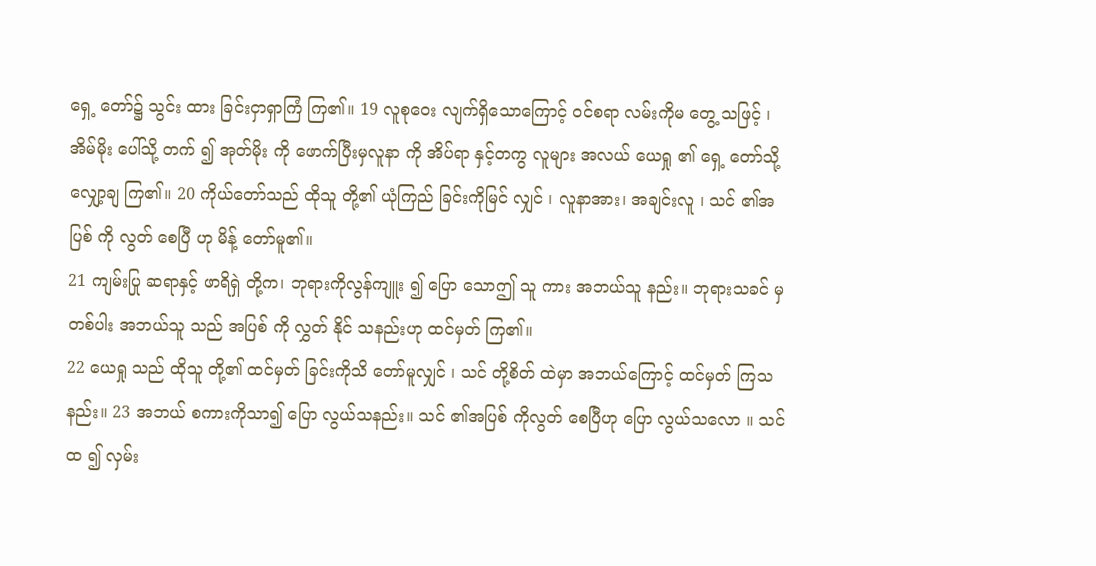ရှေ့ တော်၌ သွင်း ထား ခြင်းငှာရှာကြံ ကြ၏။ 19 လူစုဝေး လျက်ရှိသောကြောင့် ဝင်စရာ လမ်းကိုမ တွေ့ သဖြင့် ၊ အိမ်မိုး ပေါ်သို့ တက် ၍ အုတ်မိုး ကို ဖောက်ပြီးမှလူနာ ကို အိပ်ရာ နှင့်တကွ လူများ အလယ် ယေရှု ၏ ရှေ့ တော်သို့ လျှော့ချ ကြ၏။ 20 ကိုယ်တော်သည် ထိုသူ တို့၏ ယုံကြည် ခြင်းကိုမြင် လျှင် ၊ လူနာအား၊ အချင်းလူ ၊ သင် ၏အပြစ် ကို လွတ် စေပြီ ဟု မိန့် တော်မူ၏။
21 ကျမ်းပြု ဆရာနှင့် ဖာရိရှဲ တို့က၊ ဘုရားကိုလွန်ကျူး ၍ ပြော သောဤ သူ ကား အဘယ်သူ နည်း။ ဘုရားသခင် မှတစ်ပါး အဘယ်သူ သည် အပြစ် ကို လွှတ် နိုင် သနည်းဟု ထင်မှတ် ကြ၏။
22 ယေရှု သည် ထိုသူ တို့၏ ထင်မှတ် ခြင်းကိုသိ တော်မူလျှင် ၊ သင် တို့စိတ် ထဲမှာ အဘယ်ကြောင့် ထင်မှတ် ကြသနည်း။ 23 အဘယ် စကားကိုသာ၍ ပြော လွယ်သနည်း။ သင် ၏အပြစ် ကိုလွတ် စေပြီဟု ပြော လွယ်သလော ။ သင် ထ ၍ လှမ်း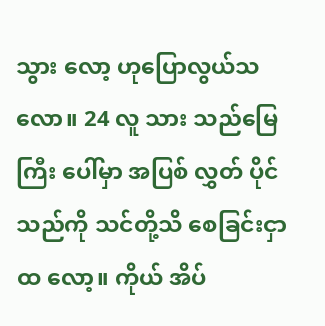သွား လော့ ဟုပြောလွယ်သလော။ 24 လူ သား သည်မြေကြီး ပေါ်မှာ အပြစ် လွှတ် ပိုင် သည်ကို သင်တို့သိ စေခြင်းငှာ ထ လော့။ ကိုယ် အိပ်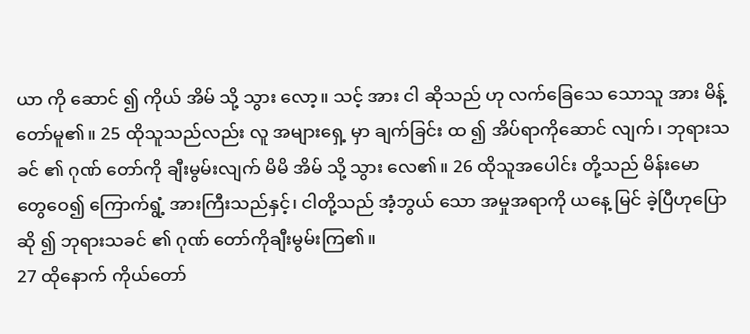ယာ ကို ဆောင် ၍ ကိုယ် အိမ် သို့ သွား လော့။ သင့် အား ငါ ဆိုသည် ဟု လက်ခြေသေ သောသူ အား မိန့် တော်မူ၏။ 25 ထိုသူသည်လည်း လူ အများရှေ့ မှာ ချက်ခြင်း ထ ၍ အိပ်ရာကိုဆောင် လျက်၊ ဘုရားသခင် ၏ ဂုဏ် တော်ကို ချီးမွမ်းလျက် မိမိ အိမ် သို့ သွား လေ၏။ 26 ထိုသူအပေါင်း တို့သည် မိန်းမော တွေဝေ၍ ကြောက်ရွံ့ အားကြီးသည်နှင့်၊ ငါတို့သည် အံ့ဘွယ် သော အမှုအရာကို ယနေ့ မြင် ခဲ့ပြီဟုပြောဆို ၍ ဘုရားသခင် ၏ ဂုဏ် တော်ကိုချီးမွမ်းကြ၏။
27 ထိုနောက် ကိုယ်တော်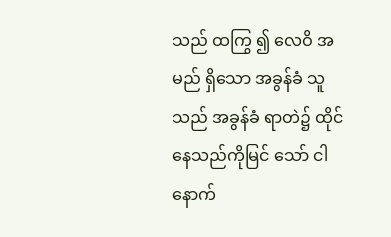သည် ထကြွ ၍ လေဝိ အမည် ရှိသော အခွန်ခံ သူသည် အခွန်ခံ ရာတဲ၌ ထိုင် နေသည်ကိုမြင် သော် ငါ နောက်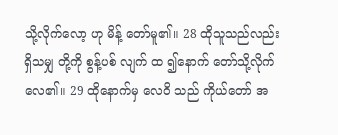သို့လိုက်လော့ ဟု မိန့် တော်မူ၏။ 28 ထိုသူသည်လည်း ရှိသမျှ တို့ကို စွန့်ပစ် လျက် ထ ၍နောက် တော်သို့လိုက်လေ၏။ 29 ထိုနောက်မှ လေဝိ သည် ကိုယ်တော် အ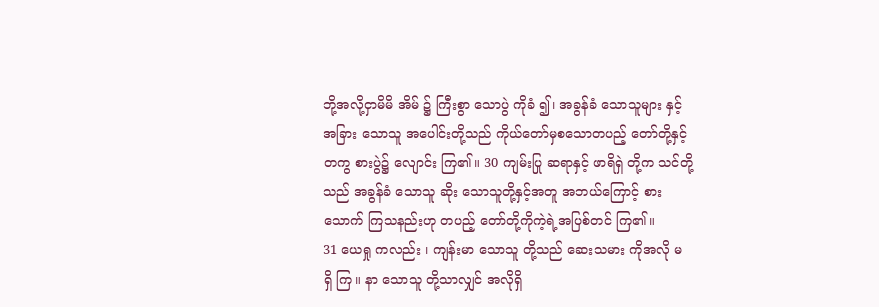ဘို့အလို့ငှာမိမိ အိမ် ၌ ကြီးစွာ သောပွဲ ကိုခံ ၍၊ အခွန်ခံ သောသူများ နှင့် အခြား သောသူ အပေါင်းတို့သည် ကိုယ်တော်မှစသောတပည့် တော်တို့နှင့်တကွ စားပွဲ၌ လျောင်း ကြ၏။ 30 ကျမ်းပြု ဆရာနှင့် ဖာရိရှဲ တို့က သင်တို့သည် အခွန်ခံ သောသူ ဆိုး သောသူတို့နှင့်အတူ အဘယ်ကြောင့် စား သောက် ကြသနည်းဟု တပည့် တော်တို့ကိုကဲ့ရဲ့အပြစ်တင် ကြ၏။
31 ယေရှု ကလည်း ၊ ကျန်းမာ သောသူ တို့သည် ဆေးသမား ကိုအလို မ ရှိ ကြ။ နာ သောသူ တို့သာလျှင် အလိုရှိ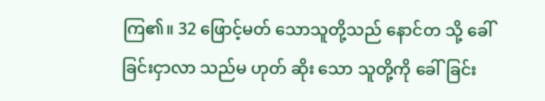ကြ၏။ 32 ဖြောင့်မတ် သောသူတို့သည် နောင်တ သို့ ခေါ် ခြင်းငှာလာ သည်မ ဟုတ် ဆိုး သော သူတို့ကို ခေါ်ခြင်း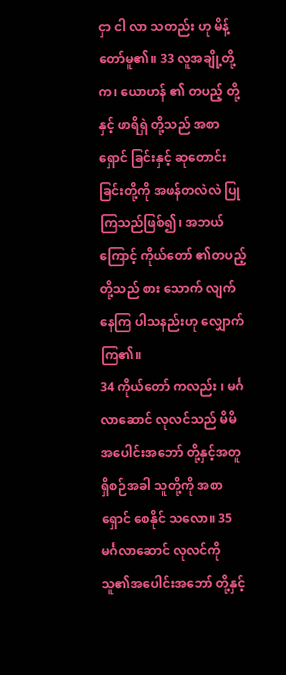ငှာ ငါ လာ သတည်း ဟု မိန့် တော်မူ၏။ 33 လူအချို့တို့က၊ ယောဟန် ၏ တပည့် တို့နှင့် ဖာရိရှဲ တို့သည် အစာရှောင် ခြင်းနှင့် ဆုတောင်း ခြင်းတို့ကို အဖန်တလဲလဲ ပြု ကြသည်ဖြစ်၍၊ အဘယ်ကြောင့် ကိုယ်တော် ၏တပည့် တို့သည် စား သောက် လျက် နေကြ ပါသနည်းဟု လျှောက် ကြ၏။
34 ကိုယ်တော် ကလည်း ၊ မင်္ဂလာဆောင် လုလင်သည် မိမိအပေါင်းအဘော် တို့နှင့်အတူ ရှိစဉ်အခါ သူတို့ကို အစာရှောင် စေနိုင် သလော။ 35 မင်္ဂလာဆောင် လုလင်ကို သူ၏အပေါင်းအဘော် တို့နှင့်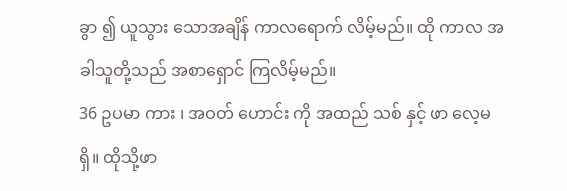ခွာ ၍ ယူသွား သောအချိန် ကာလရောက် လိမ့်မည်။ ထို ကာလ အခါသူတို့သည် အစာရှောင် ကြလိမ့်မည်။
36 ဥပမာ ကား ၊ အဝတ် ဟောင်း ကို အထည် သစ် နှင့် ဖာ လေ့မ ရှိ။ ထိုသို့ဖာ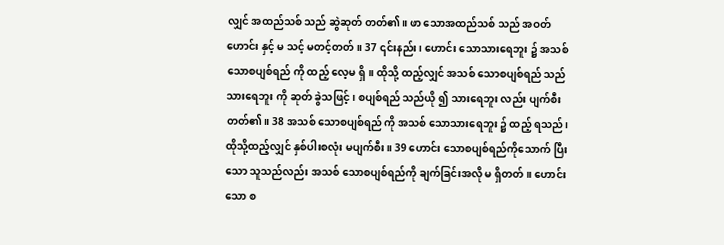လျှင် အထည်သစ် သည် ဆွဲဆုတ် တတ်၏။ ဖာ သောအထည်သစ် သည် အဝတ်ဟောင်း နှင့် မ သင့် မတင့်တတ်။ 37 ၎င်းနည်း၊ ဟောင်း သောသားရေဘူး ၌ အသစ် သောစပျစ်ရည် ကို ထည့် လေ့မ ရှိ။ ထိုသို့ ထည့်လျှင် အသစ် သောစပျစ်ရည် သည် သားရေဘူး ကို ဆုတ် ခွဲသဖြင့် ၊ စပျစ်ရည် သည်ယို ၍ သားရေဘူး လည်း ပျက်စီး တတ်၏။ 38 အသစ် သောစပျစ်ရည် ကို အသစ် သောသားရေဘူး ၌ ထည့် ရသည်၊ ထိုသို့ထည့်လျှင် နှစ်ပါးစလုံး မပျက်စီး။ 39 ဟောင်း သောစပျစ်ရည်ကိုသောက် ပြီးသော သူသည်လည်း အသစ် သောစပျစ်ရည်ကို ချက်ခြင်းအလို မ ရှိတတ်။ ဟောင်း သော စ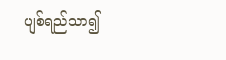ပျစ်ရည်သာ၍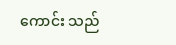ကောင်း သည်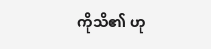ကိုသိ၏ ဟု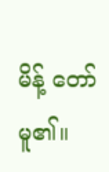မိန့် တော်မူ၏။